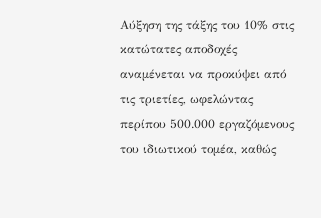Αύξηση της τάξης του 10% στις κατώτατες αποδοχές αναμένεται να προκύψει από τις τριετίες, ωφελώντας περίπου 500.000 εργαζόμενους του ιδιωτικού τομέα, καθώς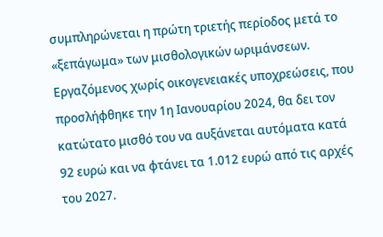συμπληρώνεται η πρώτη τριετής περίοδος μετά το «ξεπάγωμα» των μισθολογικών ωριμάνσεων. Εργαζόμενος χωρίς οικογενειακές υποχρεώσεις, που προσλήφθηκε την 1η Ιανουαρίου 2024, θα δει τον κατώτατο μισθό του να αυξάνεται αυτόματα κατά 92 ευρώ και να φτάνει τα 1.012 ευρώ από τις αρχές του 2027.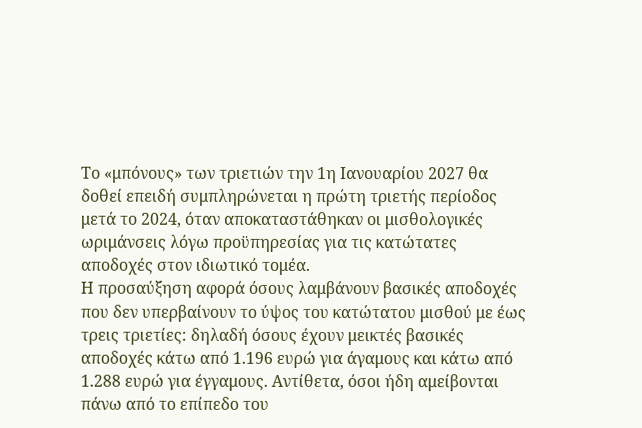Το «μπόνους» των τριετιών την 1η Ιανουαρίου 2027 θα δοθεί επειδή συμπληρώνεται η πρώτη τριετής περίοδος μετά το 2024, όταν αποκαταστάθηκαν οι μισθολογικές ωριμάνσεις λόγω προϋπηρεσίας για τις κατώτατες αποδοχές στον ιδιωτικό τομέα.
Η προσαύξηση αφορά όσους λαμβάνουν βασικές αποδοχές που δεν υπερβαίνουν το ύψος του κατώτατου μισθού με έως τρεις τριετίες: δηλαδή όσους έχουν μεικτές βασικές αποδοχές κάτω από 1.196 ευρώ για άγαμους και κάτω από 1.288 ευρώ για έγγαμους. Αντίθετα, όσοι ήδη αμείβονται πάνω από το επίπεδο του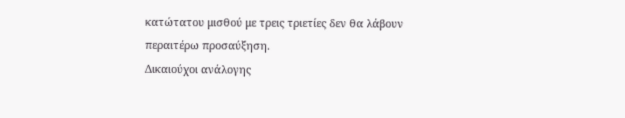κατώτατου μισθού με τρεις τριετίες δεν θα λάβουν περαιτέρω προσαύξηση.
Δικαιούχοι ανάλογης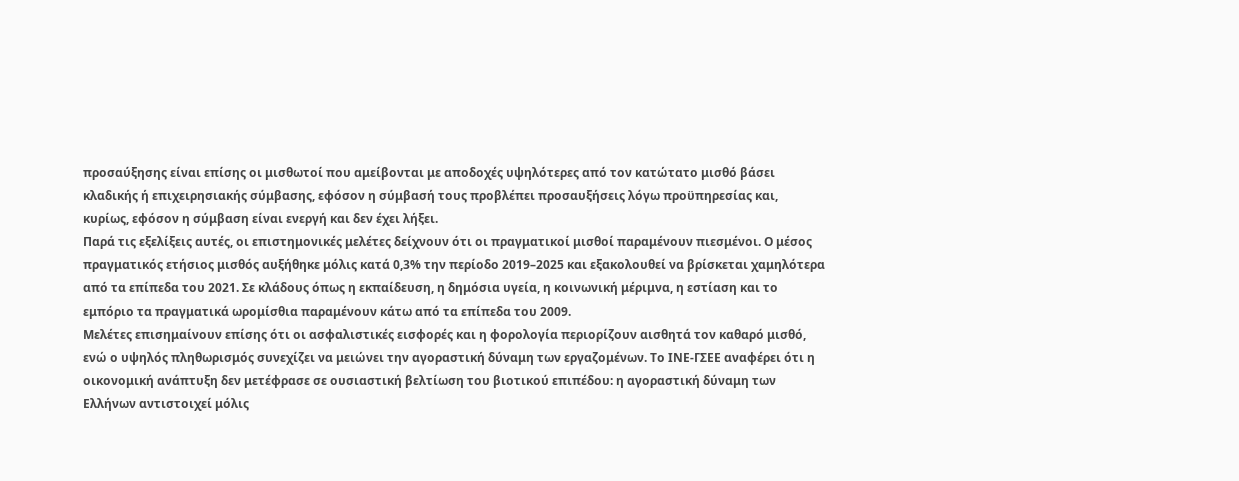προσαύξησης είναι επίσης οι μισθωτοί που αμείβονται με αποδοχές υψηλότερες από τον κατώτατο μισθό βάσει κλαδικής ή επιχειρησιακής σύμβασης, εφόσον η σύμβασή τους προβλέπει προσαυξήσεις λόγω προϋπηρεσίας και, κυρίως, εφόσον η σύμβαση είναι ενεργή και δεν έχει λήξει.
Παρά τις εξελίξεις αυτές, οι επιστημονικές μελέτες δείχνουν ότι οι πραγματικοί μισθοί παραμένουν πιεσμένοι. Ο μέσος πραγματικός ετήσιος μισθός αυξήθηκε μόλις κατά 0,3% την περίοδο 2019–2025 και εξακολουθεί να βρίσκεται χαμηλότερα από τα επίπεδα του 2021. Σε κλάδους όπως η εκπαίδευση, η δημόσια υγεία, η κοινωνική μέριμνα, η εστίαση και το εμπόριο τα πραγματικά ωρομίσθια παραμένουν κάτω από τα επίπεδα του 2009.
Μελέτες επισημαίνουν επίσης ότι οι ασφαλιστικές εισφορές και η φορολογία περιορίζουν αισθητά τον καθαρό μισθό, ενώ ο υψηλός πληθωρισμός συνεχίζει να μειώνει την αγοραστική δύναμη των εργαζομένων. Το ΙΝΕ-ΓΣΕΕ αναφέρει ότι η οικονομική ανάπτυξη δεν μετέφρασε σε ουσιαστική βελτίωση του βιοτικού επιπέδου: η αγοραστική δύναμη των Ελλήνων αντιστοιχεί μόλις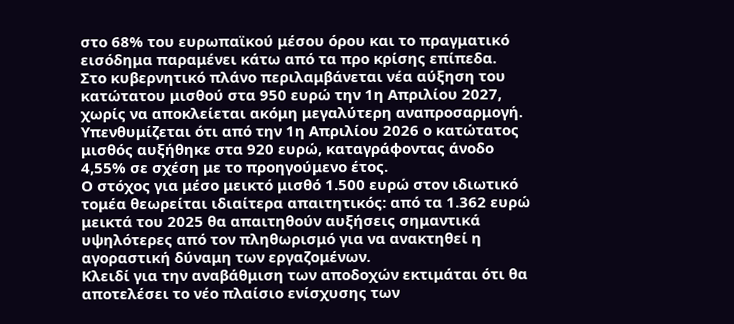στο 68% του ευρωπαϊκού μέσου όρου και το πραγματικό εισόδημα παραμένει κάτω από τα προ κρίσης επίπεδα.
Στο κυβερνητικό πλάνο περιλαμβάνεται νέα αύξηση του κατώτατου μισθού στα 950 ευρώ την 1η Απριλίου 2027, χωρίς να αποκλείεται ακόμη μεγαλύτερη αναπροσαρμογή. Υπενθυμίζεται ότι από την 1η Απριλίου 2026 ο κατώτατος μισθός αυξήθηκε στα 920 ευρώ, καταγράφοντας άνοδο 4,55% σε σχέση με το προηγούμενο έτος.
Ο στόχος για μέσο μεικτό μισθό 1.500 ευρώ στον ιδιωτικό τομέα θεωρείται ιδιαίτερα απαιτητικός: από τα 1.362 ευρώ μεικτά του 2025 θα απαιτηθούν αυξήσεις σημαντικά υψηλότερες από τον πληθωρισμό για να ανακτηθεί η αγοραστική δύναμη των εργαζομένων.
Κλειδί για την αναβάθμιση των αποδοχών εκτιμάται ότι θα αποτελέσει το νέο πλαίσιο ενίσχυσης των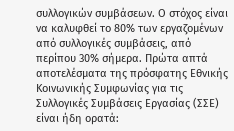συλλογικών συμβάσεων. Ο στόχος είναι να καλυφθεί το 80% των εργαζομένων από συλλογικές συμβάσεις, από περίπου 30% σήμερα. Πρώτα απτά αποτελέσματα της πρόσφατης Εθνικής Κοινωνικής Συμφωνίας για τις Συλλογικές Συμβάσεις Εργασίας (ΣΣΕ) είναι ήδη ορατά: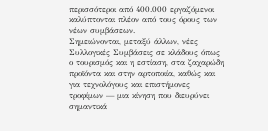περισσότεροι από 400.000 εργαζόμενοι καλύπτονται πλέον από τους όρους των νέων συμβάσεων.
Σημειώνονται, μεταξύ άλλων, νέες Συλλογικές Συμβάσεις σε κλάδους όπως ο τουρισμός και η εστίαση, στα ζαχαρώδη προϊόντα και στην αρτοποιία, καθώς και για τεχνολόγους και επιστήμονες τροφίμων — μια κίνηση που διευρύνει σημαντικά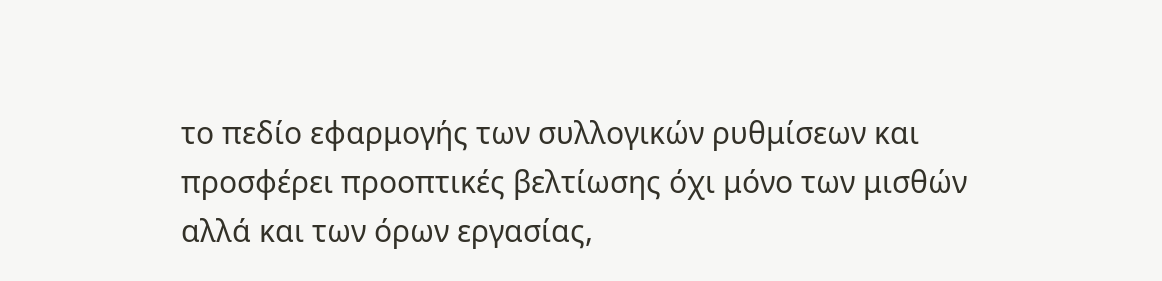το πεδίο εφαρμογής των συλλογικών ρυθμίσεων και προσφέρει προοπτικές βελτίωσης όχι μόνο των μισθών αλλά και των όρων εργασίας,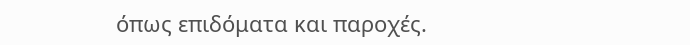όπως επιδόματα και παροχές.